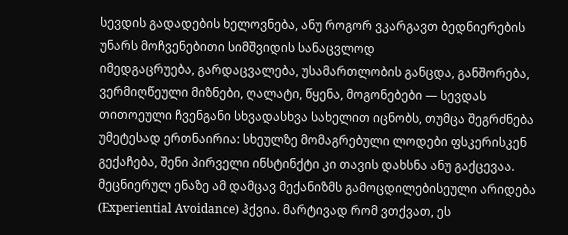სევდის გადადების ხელოვნება, ანუ როგორ ვკარგავთ ბედნიერების უნარს მოჩვენებითი სიმშვიდის სანაცვლოდ
იმედგაცრუება, გარდაცვალება, უსამართლობის განცდა, განშორება, ვერმიღწეული მიზნები, ღალატი, წყენა, მოგონებები — სევდას თითოეული ჩვენგანი სხვადასხვა სახელით იცნობს, თუმცა შეგრძნება უმეტესად ერთნაირია: სხეულზე მომაგრებული ლოდები ფსკერისკენ გექაჩება, შენი პირველი ინსტინქტი კი თავის დახსნა ანუ გაქცევაა. მეცნიერულ ენაზე ამ დამცავ მექანიზმს გამოცდილებისეული არიდება (Experiential Avoidance) ჰქვია. მარტივად რომ ვთქვათ, ეს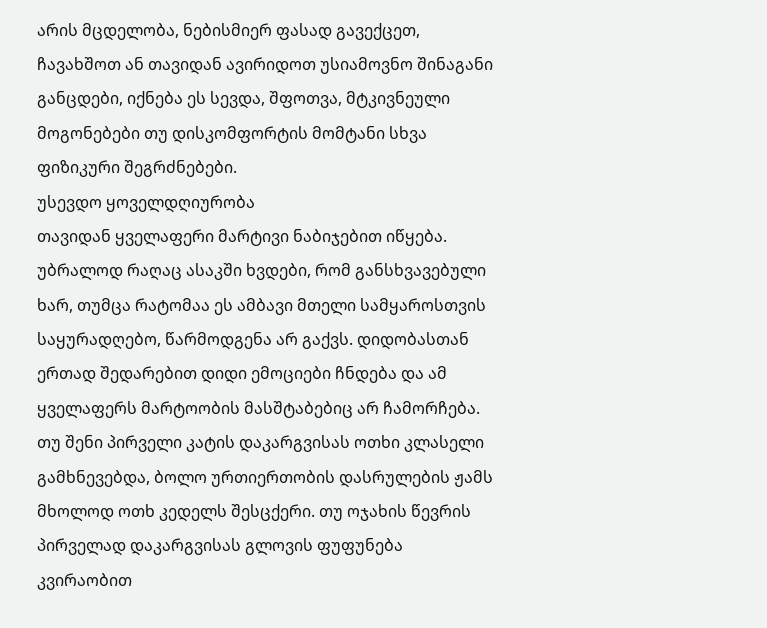არის მცდელობა, ნებისმიერ ფასად გავექცეთ, ჩავახშოთ ან თავიდან ავირიდოთ უსიამოვნო შინაგანი განცდები, იქნება ეს სევდა, შფოთვა, მტკივნეული მოგონებები თუ დისკომფორტის მომტანი სხვა ფიზიკური შეგრძნებები.
უსევდო ყოველდღიურობა
თავიდან ყველაფერი მარტივი ნაბიჯებით იწყება. უბრალოდ რაღაც ასაკში ხვდები, რომ განსხვავებული ხარ, თუმცა რატომაა ეს ამბავი მთელი სამყაროსთვის საყურადღებო, წარმოდგენა არ გაქვს. დიდობასთან ერთად შედარებით დიდი ემოციები ჩნდება და ამ ყველაფერს მარტოობის მასშტაბებიც არ ჩამორჩება. თუ შენი პირველი კატის დაკარგვისას ოთხი კლასელი გამხნევებდა, ბოლო ურთიერთობის დასრულების ჟამს მხოლოდ ოთხ კედელს შესცქერი. თუ ოჯახის წევრის პირველად დაკარგვისას გლოვის ფუფუნება კვირაობით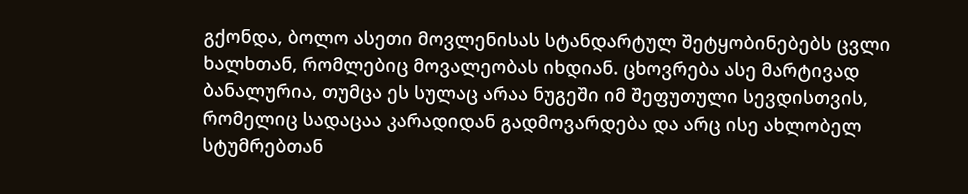გქონდა, ბოლო ასეთი მოვლენისას სტანდარტულ შეტყობინებებს ცვლი ხალხთან, რომლებიც მოვალეობას იხდიან. ცხოვრება ასე მარტივად ბანალურია, თუმცა ეს სულაც არაა ნუგეში იმ შეფუთული სევდისთვის, რომელიც სადაცაა კარადიდან გადმოვარდება და არც ისე ახლობელ სტუმრებთან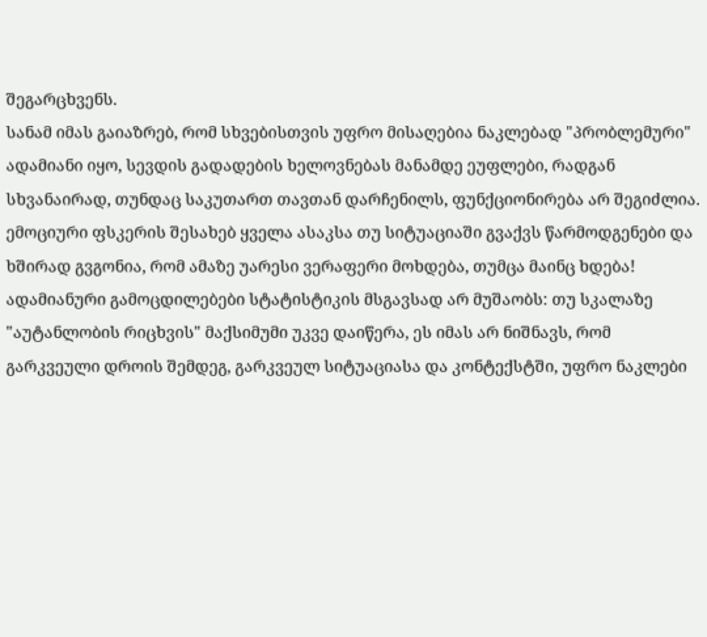შეგარცხვენს.
სანამ იმას გაიაზრებ, რომ სხვებისთვის უფრო მისაღებია ნაკლებად "პრობლემური" ადამიანი იყო, სევდის გადადების ხელოვნებას მანამდე ეუფლები, რადგან სხვანაირად, თუნდაც საკუთართ თავთან დარჩენილს, ფუნქციონირება არ შეგიძლია. ემოციური ფსკერის შესახებ ყველა ასაკსა თუ სიტუაციაში გვაქვს წარმოდგენები და ხშირად გვგონია, რომ ამაზე უარესი ვერაფერი მოხდება, თუმცა მაინც ხდება! ადამიანური გამოცდილებები სტატისტიკის მსგავსად არ მუშაობს: თუ სკალაზე "აუტანლობის რიცხვის" მაქსიმუმი უკვე დაიწერა, ეს იმას არ ნიშნავს, რომ გარკვეული დროის შემდეგ, გარკვეულ სიტუაციასა და კონტექსტში, უფრო ნაკლები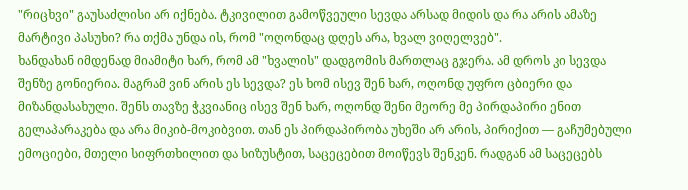"რიცხვი" გაუსაძლისი არ იქნება. ტკივილით გამოწვეული სევდა არსად მიდის და რა არის ამაზე მარტივი პასუხი? რა თქმა უნდა ის, რომ "ოღონდაც დღეს არა, ხვალ ვიღელვებ".
ხანდახან იმდენად მიამიტი ხარ, რომ ამ "ხვალის" დადგომის მართლაც გჯერა. ამ დროს კი სევდა შენზე გონიერია. მაგრამ ვინ არის ეს სევდა? ეს ხომ ისევ შენ ხარ, ოღონდ უფრო ცბიერი და მიზანდასახული. შენს თავზე ჭკვიანიც ისევ შენ ხარ, ოღონდ შენი მეორე მე პირდაპირი ენით გელაპარაკება და არა მიკიბ-მოკიბვით. თან ეს პირდაპირობა უხეში არ არის, პირიქით — გაჩუმებული ემოციები, მთელი სიფრთხილით და სიზუსტით, საცეცებით მოიწევს შენკენ. რადგან ამ საცეცებს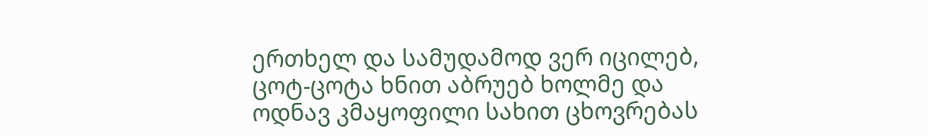ერთხელ და სამუდამოდ ვერ იცილებ, ცოტ-ცოტა ხნით აბრუებ ხოლმე და ოდნავ კმაყოფილი სახით ცხოვრებას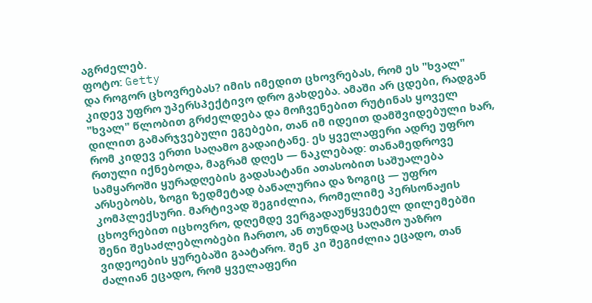აგრძელებ.
ფოტო: Getty
და როგორ ცხოვრებას? იმის იმედით ცხოვრებას, რომ ეს "ხვალ" კიდევ უფრო უპერსპექტივო დრო გახდება. ამაში არ ცდები, რადგან "ხვალ" წლობით გრძელდება და მოჩვენებით რუტინას ყოველ დილით გამარჯვებული ეგებები, თან იმ იდეით დამშვიდებული ხარ, რომ კიდევ ერთი საღამო გადაიტანე. ეს ყველაფერი ადრე უფრო რთული იქნებოდა, მაგრამ დღეს — ნაკლებად: თანამედროვე სამყაროში ყურადღების გადასატანი ათასობით საშუალება არსებობს, ზოგი ზედმეტად ბანალურია და ზოგიც — უფრო კომპლექსური. მარტივად შეგიძლია, რომელიმე პერსონაჟის ცხოვრებით იცხოვრო, დღემდე ვერგადაუწყვეტელ დილემებში შენი შესაძლებლობები ჩართო, ან თუნდაც საღამო უაზრო ვიდეოების ყურებაში გაატარო. შენ კი შეგიძლია ეცადო, თან ძალიან ეცადო, რომ ყველაფერი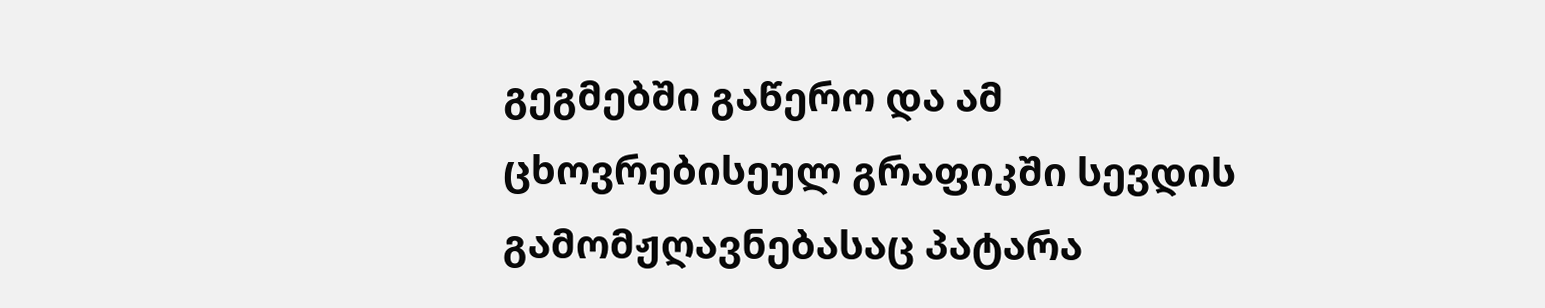გეგმებში გაწერო და ამ ცხოვრებისეულ გრაფიკში სევდის გამომჟღავნებასაც პატარა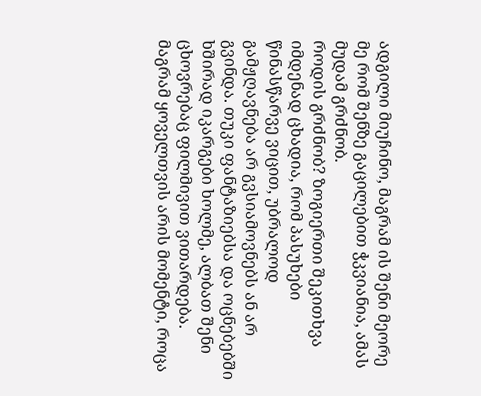ადგილი მიუჩინო, მაგრამ ის შენი მეორე მე რომ შენზე გაცილებით ჭკვიანია, ამას მუდამ გრძნობ.
როდის გრძნობ? ზოგიერთი შეკითხვა იმდენად ცხადია, რომ პასუხები წინასწარვე ვიცით, უბრალოდ გამჟღავნება არ გვსიამოვნებს ან არ გვინდა. თუკი ფანტაზიებსა და ოცნებებში ხშირად იკარგები ხოლმე, ალბათ შენი ცხოვრებაც ფილმივით ვითარდება. მაგრამ ყოველთვის არის მომენტი, როცა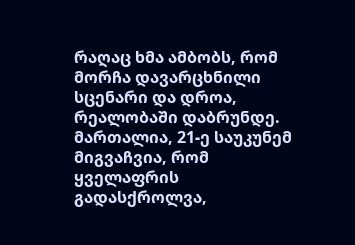რაღაც ხმა ამბობს, რომ მორჩა დავარცხნილი სცენარი და დროა, რეალობაში დაბრუნდე. მართალია, 21-ე საუკუნემ მიგვაჩვია, რომ ყველაფრის გადასქროლვა,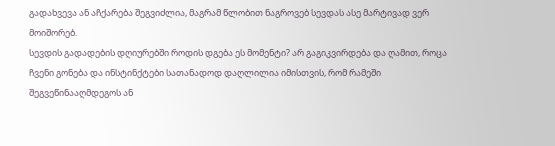გადახვევა ან აჩქარება შეგვიძლია, მაგრამ წლობით ნაგროვებ სევდას ასე მარტივად ვერ მოიშორებ.
სევდის გადადების დღიურებში როდის დგება ეს მომენტი? არ გაგიკვირდება და ღამით, როცა ჩვენი გონება და ინსტინქტები სათანადოდ დაღლილია იმისთვის, რომ რამეში შეგვეწინააღმდეგოს ან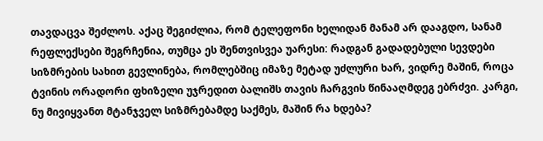თავდაცვა შეძლოს. აქაც შეგიძლია, რომ ტელეფონი ხელიდან მანამ არ დააგდო, სანამ რეფლექსები შეგრჩენია, თუმცა ეს შენთვისვეა უარესი: რადგან გადადებული სევდები სიზმრების სახით გევლინება, რომლებშიც იმაზე მეტად უძლური ხარ, ვიდრე მაშინ, როცა ტვინის ორადორი ფხიზელი უჯრედით ბალიშს თავის ჩარგვის წინააღმდეგ ებრძვი. კარგი, ნუ მივიყვანთ მტანჯველ სიზმრებამდე საქმეს, მაშინ რა ხდება?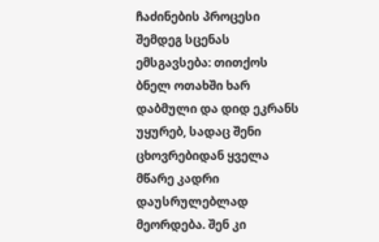ჩაძინების პროცესი შემდეგ სცენას ემსგავსება: თითქოს ბნელ ოთახში ხარ დაბმული და დიდ ეკრანს უყურებ, სადაც შენი ცხოვრებიდან ყველა მწარე კადრი დაუსრულებლად მეორდება. შენ კი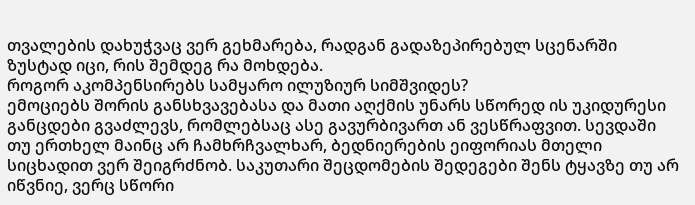თვალების დახუჭვაც ვერ გეხმარება, რადგან გადაზეპირებულ სცენარში ზუსტად იცი, რის შემდეგ რა მოხდება.
როგორ აკომპენსირებს სამყარო ილუზიურ სიმშვიდეს?
ემოციებს შორის განსხვავებასა და მათი აღქმის უნარს სწორედ ის უკიდურესი განცდები გვაძლევს, რომლებსაც ასე გავურბივართ ან ვესწრაფვით. სევდაში თუ ერთხელ მაინც არ ჩამხრჩვალხარ, ბედნიერების ეიფორიას მთელი სიცხადით ვერ შეიგრძნობ. საკუთარი შეცდომების შედეგები შენს ტყავზე თუ არ იწვნიე, ვერც სწორი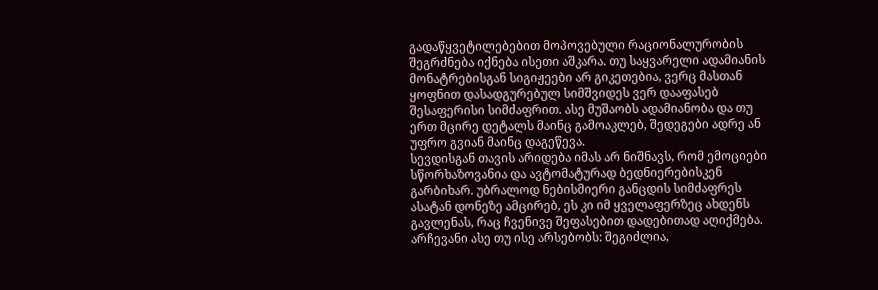გადაწყვეტილებებით მოპოვებული რაციონალურობის შეგრძნება იქნება ისეთი აშკარა. თუ საყვარელი ადამიანის მონატრებისგან სიგიჟეები არ გიკეთებია, ვერც მასთან ყოფნით დასადგურებულ სიმშვიდეს ვერ დააფასებ შესაფერისი სიმძაფრით. ასე მუშაობს ადამიანობა და თუ ერთ მცირე დეტალს მაინც გამოაკლებ, შედეგები ადრე ან უფრო გვიან მაინც დაგეწევა.
სევდისგან თავის არიდება იმას არ ნიშნავს, რომ ემოციები სწორხაზოვანია და ავტომატურად ბედნიერებისკენ გარბიხარ. უბრალოდ ნებისმიერი განცდის სიმძაფრეს ასატან დონეზე ამცირებ, ეს კი იმ ყველაფერზეც ახდენს გავლენას, რაც ჩვენივე შეფასებით დადებითად აღიქმება. არჩევანი ასე თუ ისე არსებობს: შეგიძლია,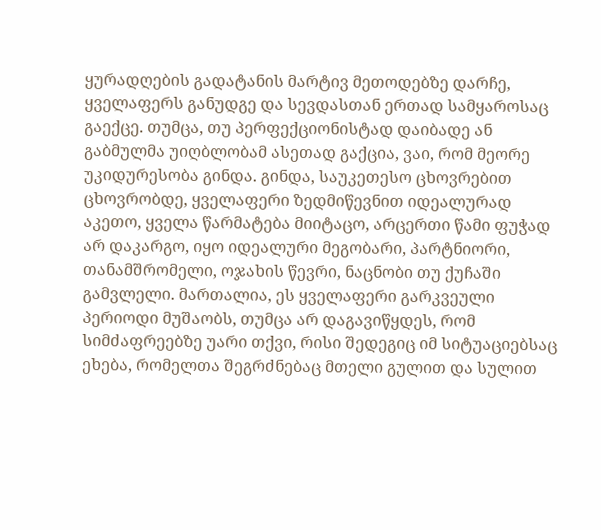ყურადღების გადატანის მარტივ მეთოდებზე დარჩე, ყველაფერს განუდგე და სევდასთან ერთად სამყაროსაც გაექცე. თუმცა, თუ პერფექციონისტად დაიბადე ან გაბმულმა უიღბლობამ ასეთად გაქცია, ვაი, რომ მეორე უკიდურესობა გინდა. გინდა, საუკეთესო ცხოვრებით ცხოვრობდე, ყველაფერი ზედმიწევნით იდეალურად აკეთო, ყველა წარმატება მიიტაცო, არცერთი წამი ფუჭად არ დაკარგო, იყო იდეალური მეგობარი, პარტნიორი, თანამშრომელი, ოჯახის წევრი, ნაცნობი თუ ქუჩაში გამვლელი. მართალია, ეს ყველაფერი გარკვეული პერიოდი მუშაობს, თუმცა არ დაგავიწყდეს, რომ სიმძაფრეებზე უარი თქვი, რისი შედეგიც იმ სიტუაციებსაც ეხება, რომელთა შეგრძნებაც მთელი გულით და სულით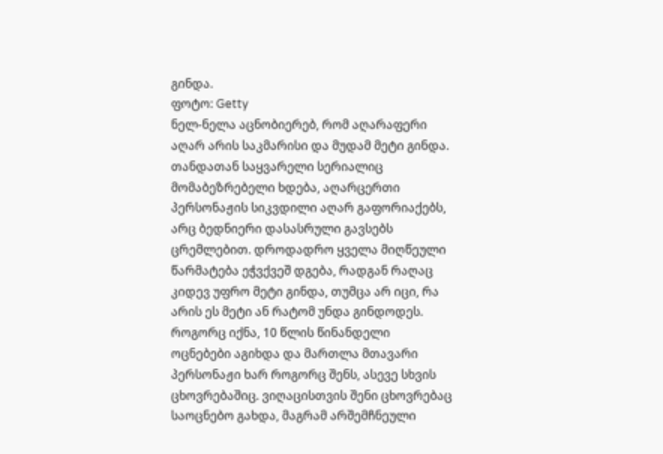გინდა.
ფოტო: Getty
ნელ-ნელა აცნობიერებ, რომ აღარაფერი აღარ არის საკმარისი და მუდამ მეტი გინდა. თანდათან საყვარელი სერიალიც მომაბეზრებელი ხდება, აღარცერთი პერსონაჟის სიკვდილი აღარ გაფორიაქებს, არც ბედნიერი დასასრული გავსებს ცრემლებით. დროდადრო ყველა მიღწეული წარმატება ეჭვქვეშ დგება, რადგან რაღაც კიდევ უფრო მეტი გინდა, თუმცა არ იცი, რა არის ეს მეტი ან რატომ უნდა გინდოდეს. როგორც იქნა, 10 წლის წინანდელი ოცნებები აგიხდა და მართლა მთავარი პერსონაჟი ხარ როგორც შენს, ასევე სხვის ცხოვრებაშიც. ვიღაცისთვის შენი ცხოვრებაც საოცნებო გახდა, მაგრამ არშემჩნეული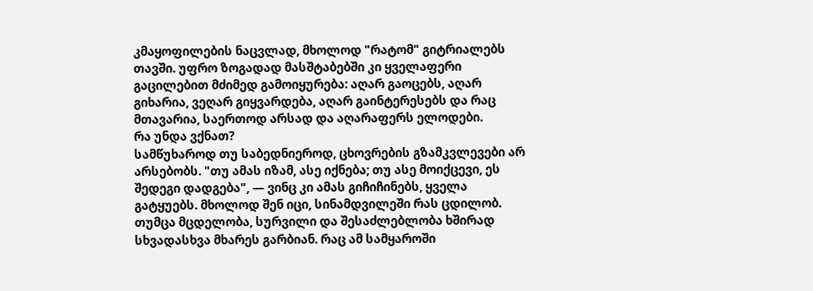კმაყოფილების ნაცვლად, მხოლოდ "რატომ" გიტრიალებს თავში. უფრო ზოგადად მასშტაბებში კი ყველაფერი გაცილებით მძიმედ გამოიყურება: აღარ გაოცებს, აღარ გიხარია, ვეღარ გიყვარდება, აღარ გაინტერესებს და რაც მთავარია, საერთოდ არსად და აღარაფერს ელოდები.
რა უნდა ვქნათ?
სამწუხაროდ თუ საბედნიეროდ, ცხოვრების გზამკვლევები არ არსებობს. "თუ ამას იზამ, ასე იქნება; თუ ასე მოიქცევი, ეს შედეგი დადგება", — ვინც კი ამას გიჩიჩინებს, ყველა გატყუებს. მხოლოდ შენ იცი, სინამდვილეში რას ცდილობ. თუმცა მცდელობა, სურვილი და შესაძლებლობა ხშირად სხვადასხვა მხარეს გარბიან. რაც ამ სამყაროში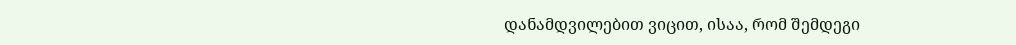დანამდვილებით ვიცით, ისაა, რომ შემდეგი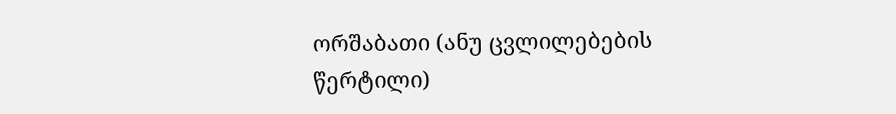ორშაბათი (ანუ ცვლილებების წერტილი)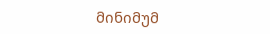მინიმუმ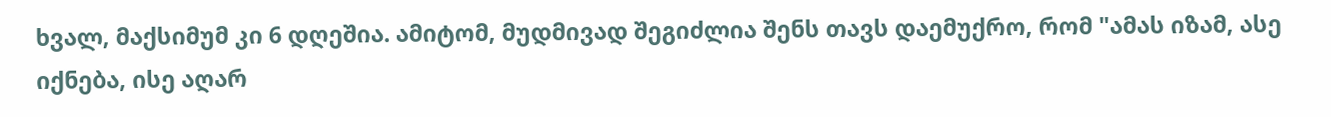ხვალ, მაქსიმუმ კი 6 დღეშია. ამიტომ, მუდმივად შეგიძლია შენს თავს დაემუქრო, რომ "ამას იზამ, ასე იქნება, ისე აღარ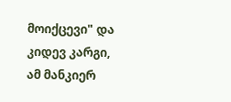მოიქცევი" და კიდევ კარგი, ამ მანკიერ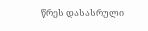წრეს დასასრული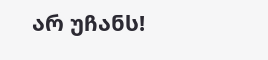არ უჩანს!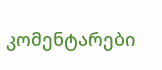კომენტარები